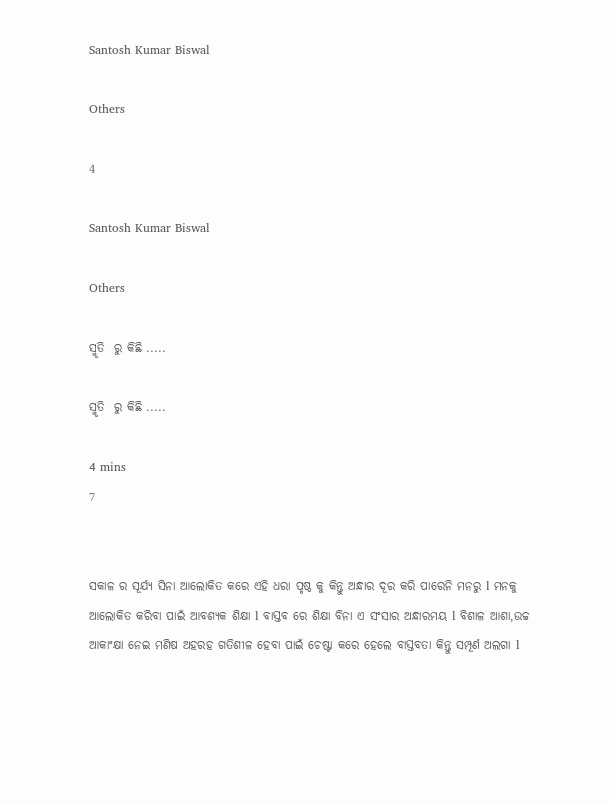Santosh Kumar Biswal

Others

4

Santosh Kumar Biswal

Others

ସ୍ମୃତି  ରୁ କିଛି .....

ସ୍ମୃତି  ରୁ କିଛି .....

4 mins
7


ସକାଳ ର ସୂର୍ଯ୍ୟ ସିନା ଆଲୋକିତ କରେ ଏହି ଧରା ପୃଷ୍ଠ କୁ କିନ୍ତୁ ଅନ୍ଧାର ଦୂର କରି ପାରେନି ମନରୁ l ମନକୁ ଆଲୋକିତ କରିବା ପାଇଁ ଆବଶ୍ୟକ ଶିକ୍ଷା l ବାସ୍ତବ ରେ ଶିକ୍ଷା ବିନା ଏ ସଂସାର ଅନ୍ଧାରମୟ l ବିଶାଳ ଆଶା,ଉଚ୍ଚ ଆକାଂକ୍ଷା ନେଇ ମଣିଷ ଅହରହ ଗତିଶୀଳ ହେବା ପାଇଁ ଚେଷ୍ଟା କରେ ହେଲେ ବାସ୍ତବତା କିନ୍ତୁ ସମ୍ପୂର୍ଣ ଅଲଗା l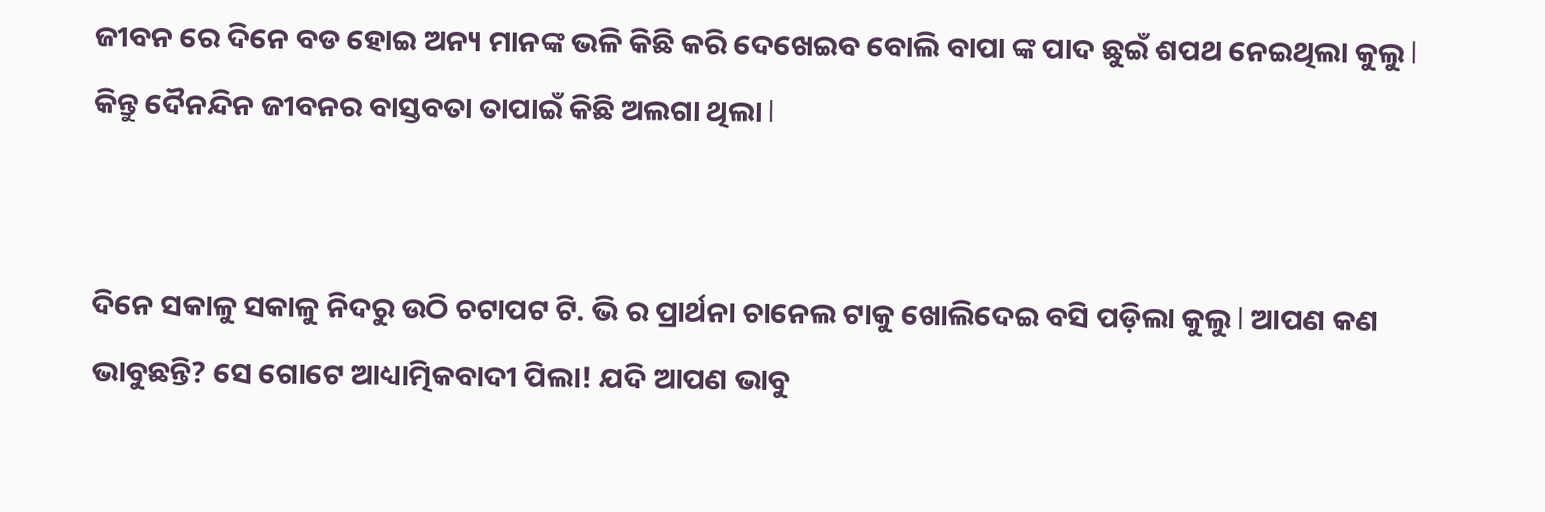ଜୀବନ ରେ ଦିନେ ବଡ ହୋଇ ଅନ୍ୟ ମାନଙ୍କ ଭଳି କିଛି କରି ଦେଖେଇବ ବୋଲି ବାପା ଙ୍କ ପାଦ ଛୁଇଁ ଶପଥ ନେଇଥିଲା କୁଲୁ l କିନ୍ତୁ ଦୈନନ୍ଦିନ ଜୀବନର ବାସ୍ତବତା ତାପାଇଁ କିଛି ଅଲଗା ଥିଲା l


ଦିନେ ସକାଳୁ ସକାଳୁ ନିଦରୁ ଉଠି ଚଟାପଟ ଟି. ଭି ର ପ୍ରାର୍ଥନା ଚାନେଲ ଟାକୁ ଖୋଲିଦେଇ ବସି ପଡ଼ିଲା କୁଲୁ l ଆପଣ କଣ ଭାବୁଛନ୍ତି? ସେ ଗୋଟେ ଆଧ୍ୟାତ୍ମିକବାଦୀ ପିଲା! ଯଦି ଆପଣ ଭାବୁ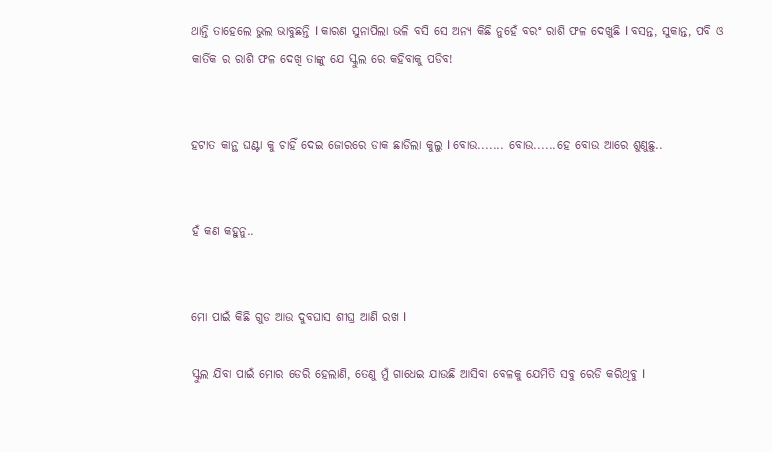ଥାନ୍ତି ତାହେଲେ ଭୁଲ ଭାବୁଛନ୍ତି l କାରଣ ସୁନାପିଲା ଭଳି ବସି ସେ ଅନ୍ୟ କିଛି ନୁହେଁ ବରଂ ରାଶି ଫଳ ଦେଖୁଛି l ବସନ୍ତ, ସୁକାନ୍ତ, ପବି ଓ କାର୍ତିକ ର ରାଶି ଫଳ ଦେଖି ତାଙ୍କୁ ଯେ ସ୍କୁଲ ରେ କହିବାକୁ ପଡିବ!


ହଟାତ କାନ୍ଥ ଘଣ୍ଟା କୁ ଚାହିଁ ଦେଇ ଜୋରରେ ଡାକ ଛାଡିଲା କୁଲୁ l ବୋଉ....... ବୋଉ......ହେ ବୋଉ ଆରେ ଶୁଣୁଛୁ..


ହଁ କଣ କହୁନୁ..


ମୋ ପାଇଁ କିଛି ଗୁଡ ଆଉ ଦୁବଘାସ ଶୀଘ୍ର ଆଣି ରଖ l

ସ୍କୁଲ ଯିବା ପାଇଁ ମୋର ଡେରି ହେଲାଣି, ତେଣୁ ମୁଁ ଗାଧେଇ ଯାଉଛି ଆସିବା ବେଳକୁ ଯେମିତି ସବୁ ରେଡି କରିଥିବୁ l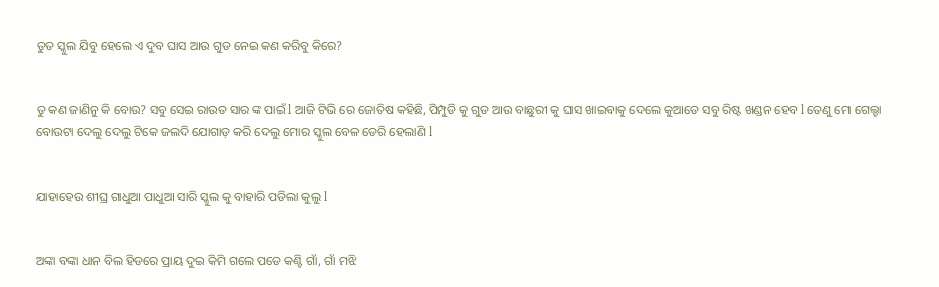ତୁତ ସ୍କୁଲ ଯିବୁ ହେଲେ ଏ ଦୁବ ଘାସ ଆଉ ଗୁଡ ନେଇ କଣ କରିବୁ କିରେ?


ତୁ କଣ ଜାଣିନୁ କି ବୋଉ? ସବୁ ସେଇ ରାଉତ ସାର ଙ୍କ ପାଇଁ l ଆଜି ଟିଭି ରେ ଜୋତିଷ କହିଛି, ପିମ୍ପୁଡି କୁ ଗୁଡ ଆଉ ବାଛୁରୀ କୁ ଘାସ ଖାଇବାକୁ ଦେଲେ କୁଆଡେ ସବୁ ରିଷ୍ଟ ଖଣ୍ଡନ ହେବ l ତେଣୁ ମୋ ଗେଲ୍ହା ବୋଉଟା ଦେଲୁ ଦେଲୁ ଟିକେ ଜଲଦି ଯୋଗାଡ଼ କରି ଦେଲୁ ମୋର ସ୍କୁଲ ବେଳ ଡେରି ହେଲାଣି l


ଯାହାହେଉ ଶୀଘ୍ର ଗାଧୁଆ ପାଧୁଆ ସାରି ସ୍କୁଲ କୁ ବାହାରି ପଡିଲା କୁଲୁ l


ଅଙ୍କା ବଙ୍କା ଧାନ ବିଲ ହିଡରେ ପ୍ରାୟ ଦୁଇ କିମି ଗଲେ ପଡେ କଣ୍ଟି ଗାଁ, ଗାଁ ମଝି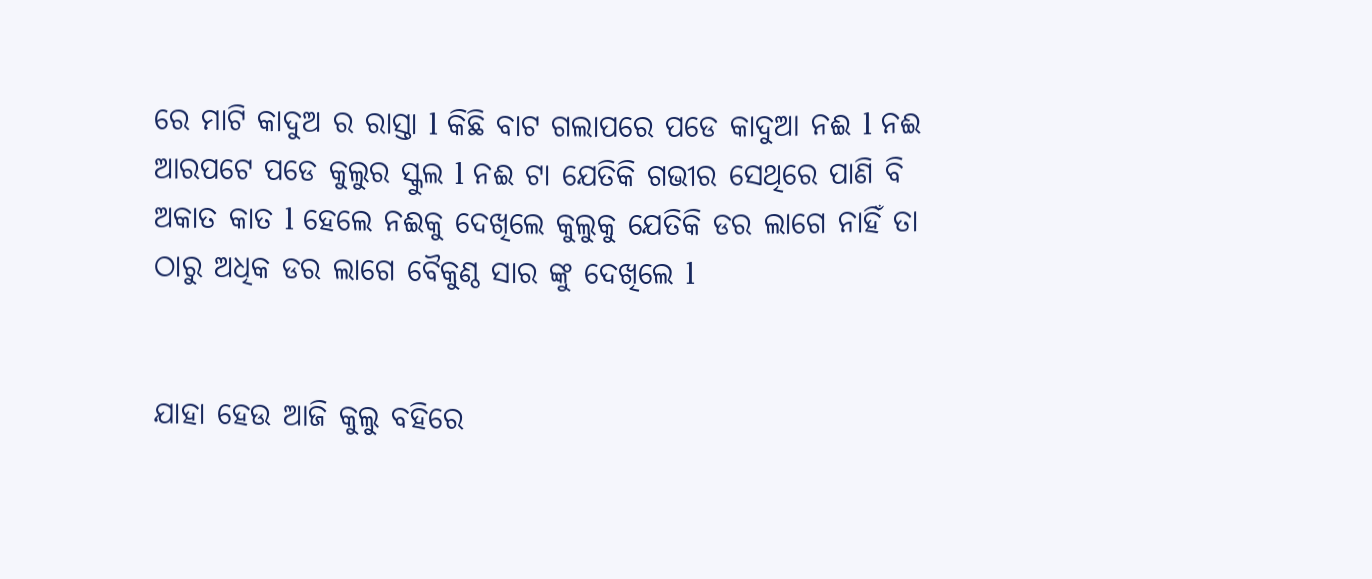ରେ ମାଟି କାଦୁଅ ର ରାସ୍ତା l କିଛି ବାଟ ଗଲାପରେ ପଡେ କାଦୁଆ ନଈ l ନଈ ଆରପଟେ ପଡେ କୁଲୁର ସ୍କୁଲ l ନଈ ଟା ଯେତିକି ଗଭୀର ସେଥିରେ ପାଣି ବି ଅକାତ କାତ l ହେଲେ ନଈକୁ ଦେଖିଲେ କୁଲୁକୁ ଯେତିକି ଡର ଲାଗେ ନାହିଁ ତା ଠାରୁ ଅଧିକ ଡର ଲାଗେ ବୈକୁଣ୍ଠ ସାର ଙ୍କୁ ଦେଖିଲେ l


ଯାହା ହେଉ ଆଜି କୁଲୁ ବହିରେ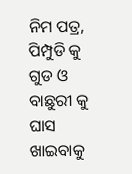ନିମ ପତ୍ର, ପିମ୍ପୁଡି କୁ ଗୁଡ ଓ ବାଛୁରୀ କୁ ଘାସ ଖାଇବାକୁ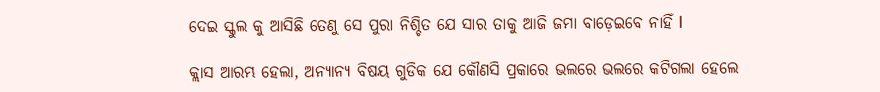ଦେଇ ସ୍କୁଲ କୁ ଆସିଛି ତେଣୁ ସେ ପୁରା ନିଶ୍ଚିତ ଯେ ସାର ତାକୁ ଆଜି ଜମା ବାଡ଼େଇବେ ନାହିଁ l

କ୍ଲାସ ଆରମ୍ଭ ହେଲା, ଅନ୍ୟାନ୍ୟ ବିଷୟ ଗୁଡିକ ଯେ କୌଣସି ପ୍ରକାରେ ଭଲରେ ଭଲରେ କଟିଗଲା ହେଲେ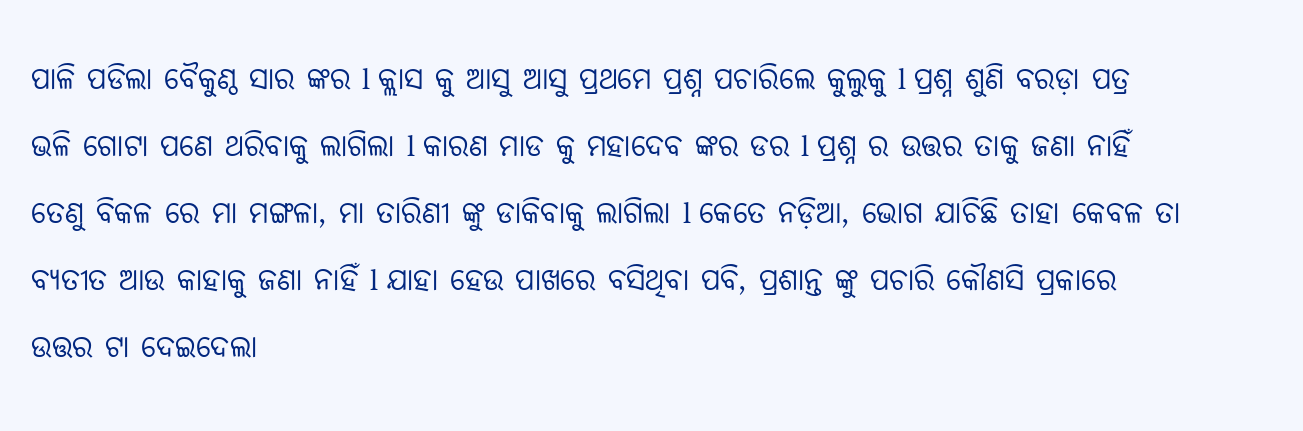ପାଳି ପଡିଲା ବୈକୁଣ୍ଠ ସାର ଙ୍କର l କ୍ଲାସ କୁ ଆସୁ ଆସୁ ପ୍ରଥମେ ପ୍ରଶ୍ନ ପଚାରିଲେ କୁଲୁକୁ l ପ୍ରଶ୍ନ ଶୁଣି ବରଡ଼ା ପତ୍ର ଭଳି ଗୋଟା ପଣେ ଥରିବାକୁ ଲାଗିଲା l କାରଣ ମାଡ କୁ ମହାଦେବ ଙ୍କର ଡର l ପ୍ରଶ୍ନ ର ଉତ୍ତର ତାକୁ ଜଣା ନାହିଁ ତେଣୁ ବିକଳ ରେ ମା ମଙ୍ଗଳା, ମା ତାରିଣୀ ଙ୍କୁ ଡାକିବାକୁ ଲାଗିଲା l କେତେ ନଡ଼ିଆ, ଭୋଗ ଯାଚିଛି ତାହା କେବଳ ତା ବ୍ୟତୀତ ଆଉ କାହାକୁ ଜଣା ନାହିଁ l ଯାହା ହେଉ ପାଖରେ ବସିଥିବା ପବି, ପ୍ରଶାନ୍ତ ଙ୍କୁ ପଚାରି କୌଣସି ପ୍ରକାରେ ଉତ୍ତର ଟା ଦେଇଦେଲା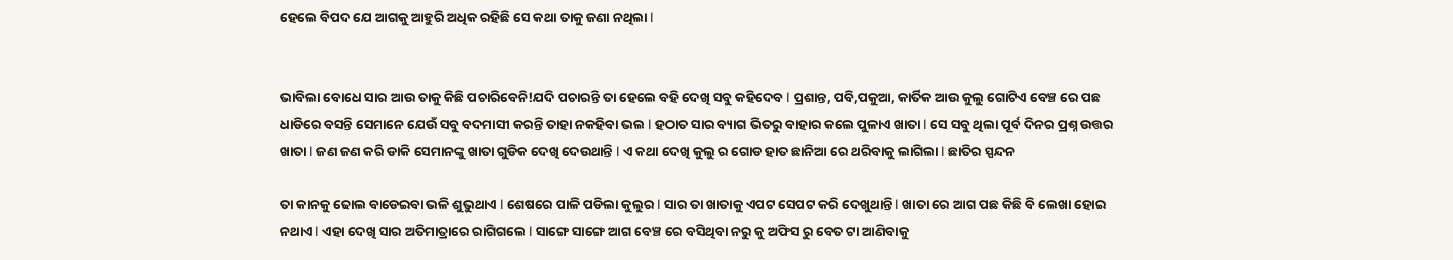ହେଲେ ବିପଦ ଯେ ଆଗକୁ ଆହୁରି ଅଧିକ ରହିଛି ସେ କଥା ତାକୁ ଜଣା ନଥିଲା l


ଭାବିଲା ବୋଧେ ସାର ଆଉ ତାକୁ କିଛି ପଚାରିବେନି!ଯଦି ପଚାରନ୍ତି ତା ହେଲେ ବହି ଦେଖି ସବୁ କହିଦେବ l ପ୍ରଶାନ୍ତ, ପବି,ପକୁଆ, କାର୍ତିକ ଆଉ କୁଲୁ ଗୋଟିଏ ବେଞ୍ଚ ରେ ପଛ ଧାଡିରେ ବସନ୍ତି ସେମାନେ ଯେଉଁ ସବୁ ବଦମାସୀ କରନ୍ତି ତାହା ନକହିବା ଭଲ l ହଠାତ ସାର ବ୍ୟାଗ ଭିତରୁ ବାହାର କଲେ ପୁଳାଏ ଖାତା l ସେ ସବୁ ଥିଲା ପୂର୍ବ ଦିନର ପ୍ରଶ୍ନ ଉତ୍ତର ଖାତା l ଜଣ ଜଣ କରି ଡାକି ସେମାନଙ୍କୁ ଖାତା ଗୁଡିକ ଦେଖି ଦେଉଥାନ୍ତି l ଏ କଥା ଦେଖି କୁଲୁ ର ଗୋଡ ହାତ ଛାନିଆ ରେ ଥରିବାକୁ ଲାଗିଲା l ଛାତିର ସ୍ପନ୍ଦନ

ତା କାନକୁ ଢୋଲ ବାଡେଇବା ଭଳି ଶୁଭୁଥାଏ l ଶେଷରେ ପାଳି ପଡିଲା କୁଲୁର l ସାର ତା ଖାତାକୁ ଏପଟ ସେପଟ କରି ଦେଖୁଥାନ୍ତି l ଖାତା ରେ ଆଗ ପଛ କିଛି ବି ଲେଖା ହୋଇ ନଥାଏ l ଏହା ଦେଖି ସାର ଅତିମାତ୍ରାରେ ରାଗିଗଲେ l ସାଙ୍ଗେ ସାଙ୍ଗେ ଆଗ ବେଞ୍ଚ ରେ ବସିଥିବା ନରୁ କୁ ଅଫିସ ରୁ ବେତ ଟା ଆଣିବାକୁ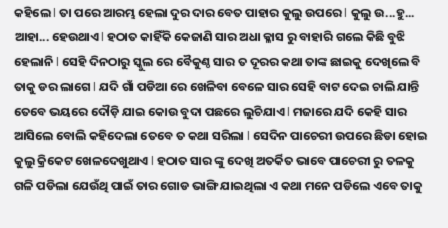କହିଲେ l ତା ପରେ ଆରମ୍ଭ ହେଲା ଦୁର ଦାର ବେତ ପାହାର କୁଲୁ ଉପରେ l କୁଲୁ ଉ...ହୁ... ଆହା... ହେଉଥାଏ l ହଠାତ କାହିଁକି କେଜାଣି ସାର ଅଧା କ୍ଳାସ ରୁ ବାହାରି ଗଲେ କିଛି ବୁଝି ହେଲାନି l ସେହି ଦିନଠାରୁ ସ୍କୁଲ ରେ ବୈକୁଣ୍ଠ ସାର ତ ଦୂରର କଥା ତାଙ୍କ ଛାଇକୁ ଦେଖିଲେ ବି ତାକୁ ଡର ଲାଗେ l ଯଦି ଗାଁ ପଡିଆ ରେ ଖେଳିବା ବେଳେ ସାର ସେହି ବାଟ ଦେଇ ଚାଲି ଯାନ୍ତି ତେବେ ଭୟରେ ଦୌଡ଼ି ଯାଇ କୋଉ ବୁଦା ପଛରେ ଲୁଚିଯାଏ l ମଜାରେ ଯଦି କେହି ସାର ଆସିଲେ ବୋଲି କହିଦେଲା ତେବେ ତ କଥା ସରିଲା l ସେଦିନ ପାଚେରୀ ଉପରେ ଛିଡା ହୋଇ କୁଲୁ କ୍ରିକେଟ ଖେଳଦେଖୁଥାଏ l ହଠାତ ସାର ଙ୍କୁ ଦେଖି ଅତର୍କିତ ଭାବେ ପାଚେରୀ ରୁ ତଳକୁ ଗଳି ପଡିଲା ଯେଉଁଥି ପାଇଁ ତାର ଗୋଡ ଭାଙ୍ଗି ଯାଇଥିଲା ଏ କଥା ମନେ ପଡିଲେ ଏବେ ତାକୁ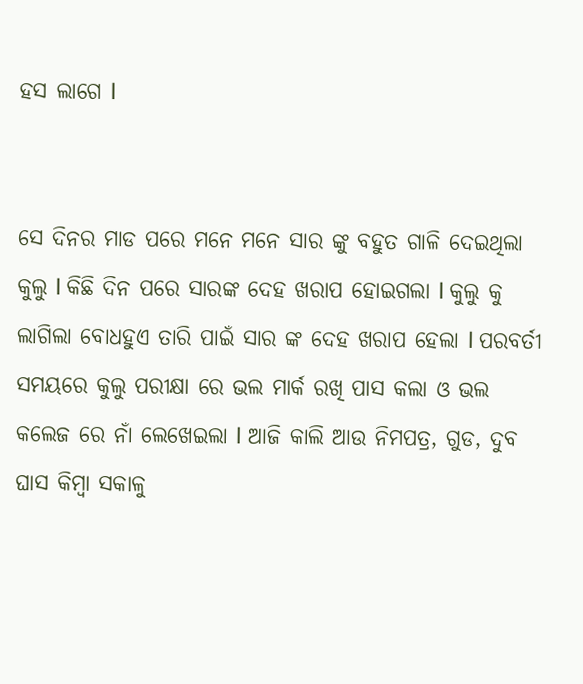ହସ ଲାଗେ l


ସେ ଦିନର ମାଡ ପରେ ମନେ ମନେ ସାର ଙ୍କୁ ବହୁତ ଗାଳି ଦେଇଥିଲା କୁଲୁ l କିଛି ଦିନ ପରେ ସାରଙ୍କ ଦେହ ଖରାପ ହୋଇଗଲା l କୁଲୁ କୁ ଲାଗିଲା ବୋଧହୁଏ ତାରି ପାଇଁ ସାର ଙ୍କ ଦେହ ଖରାପ ହେଲା l ପରବର୍ତୀ ସମୟରେ କୁଲୁ ପରୀକ୍ଷା ରେ ଭଲ ମାର୍କ ରଖି ପାସ କଲା ଓ ଭଲ କଲେଜ ରେ ନାଁ ଲେଖେଇଲା l ଆଜି କାଲି ଆଉ ନିମପତ୍ର, ଗୁଡ, ଦୁବ ଘାସ କିମ୍ବା ସକାଳୁ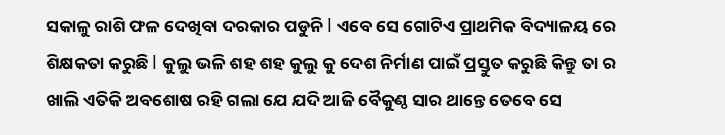ସକାଳୁ ରାଶି ଫଳ ଦେଖିବା ଦରକାର ପଡୁନି l ଏବେ ସେ ଗୋଟିଏ ପ୍ରାଥମିକ ବିଦ୍ୟାଳୟ ରେ ଶିକ୍ଷକତା କରୁଛି l କୁଲୁ ଭଳି ଶହ ଶହ କୁଲୁ କୁ ଦେଶ ନିର୍ମାଣ ପାଇଁ ପ୍ରସ୍ତୁତ କରୁଛି କିନ୍ତୁ ତା ର ଖାଲି ଏତିକି ଅବଶୋଷ ରହି ଗଲା ଯେ ଯଦି ଆଜି ବୈକୁଣ୍ଠ ସାର ଥାନ୍ତେ ତେବେ ସେ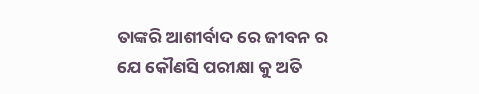ତାଙ୍କରି ଆଶୀର୍ବାଦ ରେ ଜୀବନ ର ଯେ କୌଣସି ପରୀକ୍ଷା କୁ ଅତି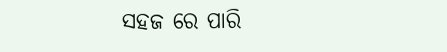ସହଜ ରେ ପାରି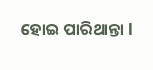ହୋଇ ପାରିଥାନ୍ତା l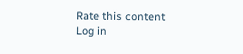Rate this content
Log in